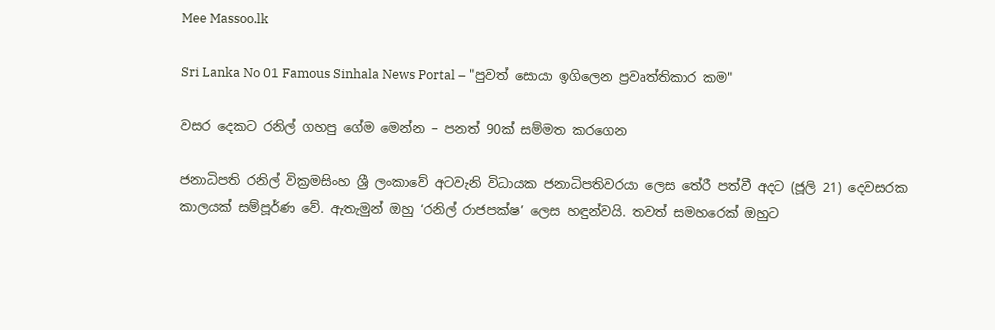Mee Massoo.lk

Sri Lanka No 01 Famous Sinhala News Portal – "පුවත් සොයා ඉගිලෙන ප්‍රවෘත්තිකාර කම"

වසර දෙකට රනිල් ගහපු ගේම මෙන්න – පනත් 90ක් සම්මත කරගෙන

ජනාධිපති රනිල් වික්‍රමසිංහ ශ්‍රී ලංකාවේ අටවැනි විධායක ජනාධිපතිවරයා ලෙස තේරී පත්වී අදට (ජූලි 21) දෙවසරක කාලයක් සම්පූර්ණ වේ. ඇතැමුන් ඔහු ‘රනිල් රාජපක්ෂ’ ලෙස හඳුන්වයි. තවත් සමහරෙක් ඔහුට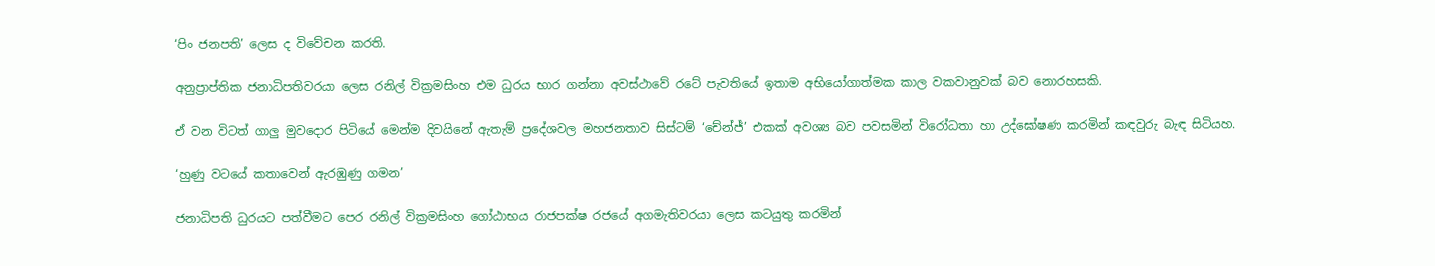‘පිං ජනපති’ ලෙස ද විවේචන කරති.

අනුප්‍රාප්තික ජනාධිපතිවරයා ලෙස රනිල් වික්‍රමසිංහ එම ධුරය භාර ගන්නා අවස්ථාවේ රටේ පැවතියේ ඉතාම අභියෝගාත්මක කාල වකවානුවක් බව නොරහසකි.

ඒ වන විටත් ගාලු මුවදොර පිටියේ මෙන්ම දිවයිනේ ඇතැම් ප්‍රදේශවල මහජනතාව සිස්ටම් ‘චේන්ජ්’ එකක් අවශ්‍ය බව පවසමින් විරෝධතා හා උද්ඝෝෂණ කරමින් කඳවුරු බැඳ සිටියහ.

‘හුණු වටයේ කතාවෙන් ඇරඹුණු ගමන’

ජනාධිපති ධුරයට පත්වීමට පෙර රනිල් වික්‍රමසිංහ ගෝඨාභය රාජපක්ෂ රජයේ අගමැතිවරයා ලෙස කටයුතු කරමින්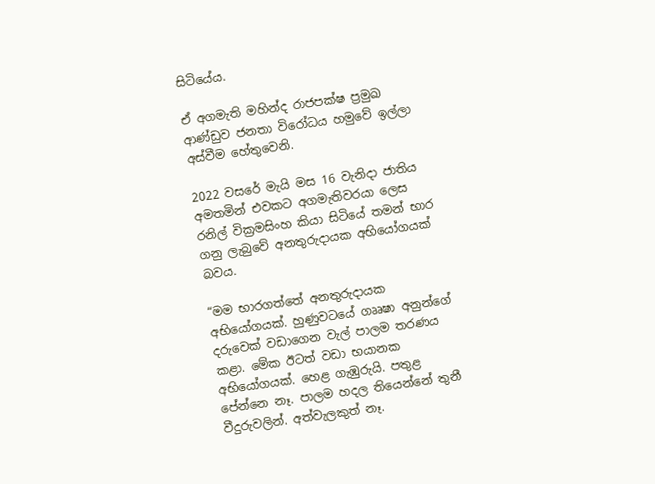සිටියේය.

ඒ අගමැති මහින්ද රාජපක්ෂ ප්‍රමුඛ ආණ්ඩුව ජනතා විරෝධය හමුවේ ඉල්ලා අස්වීම හේතුවෙනි.

2022 වසරේ මැයි මස 16 වැනිදා ජාතිය අමතමින් එවකට අගමැතිවරයා ලෙස රනිල් වික්‍රමසිංහ කියා සිටියේ තමන් භාර ගනු ලැබුවේ අනතුරුදායක අභියෝගයක් බවය.

“මම භාරගත්තේ අනතුරුදායක අභියෝගයක්. හුණුවටයේ ගෲෂා අනුන්ගේ දරුවෙක් වඩාගෙන වැල් පාලම තරණය කළා. මේක ඊටත් වඩා භයානක අභියෝගයක්. හෙළ ගැඹුරුයි. පතුළ පේන්නෙ නෑ. පාලම හදල තියෙන්නේ තුනී වීදුරුවලින්. අත්වැලකුත් නෑ.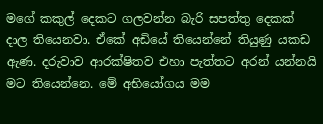මගේ කකුල් දෙකට ගලවන්න බැරි සපත්තු දෙකක් දාල තියෙනවා. ඒකේ අඩියේ තියෙන්නේ තියුණු යකඩ ඇණ. දරුවාව ආරක්ෂිතව එහා පැත්තට අරන් යන්නයි මට තියෙන්නෙ. මේ අභියෝගය මම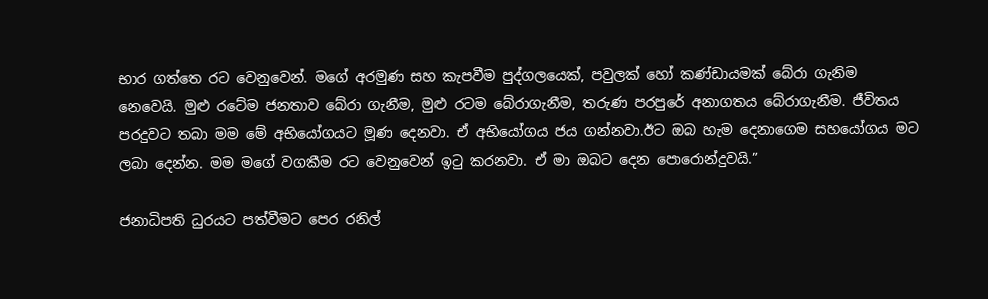භාර ගත්තෙ රට වෙනුවෙන්. මගේ අරමුණ සහ කැපවීම පුද්ගලයෙක්, පවුලක් හෝ කණ්ඩායමක් බේරා ගැනිම නෙවෙයි. මුළු රටේම ජනතාව බේරා ගැනීම, මුළු රටම බේරාගැනීම, තරුණ පරපුරේ අනාගතය බේරාගැනීම. ජීවිතය පරදුවට තබා මම මේ අභියෝගයට මූණ දෙනවා. ඒ අභියෝගය ජය ගන්නවා.ඊට ඔබ හැම දෙනාගෙම සහයෝගය මට ලබා දෙන්න. මම මගේ වගකීම රට වෙනුවෙන් ඉටු කරනවා. ඒ මා ඔබට දෙන පොරොන්දුවයි.”

ජනාධිපති ධුරයට පත්වීමට පෙර රනිල්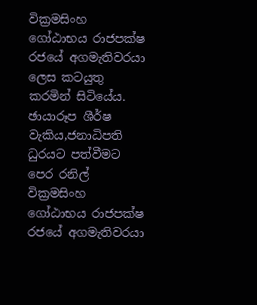වික්‍රමසිංහ ගෝඨාභය රාජපක්ෂ රජයේ අගමැතිවරයා ලෙස කටයුතු කරමින් සිටියේය.
ඡායාරූප ශීර්ෂ වැකිය,ජනාධිපති ධුරයට පත්වීමට පෙර රනිල් වික්‍රමසිංහ ගෝඨාභය රාජපක්ෂ රජයේ අගමැතිවරයා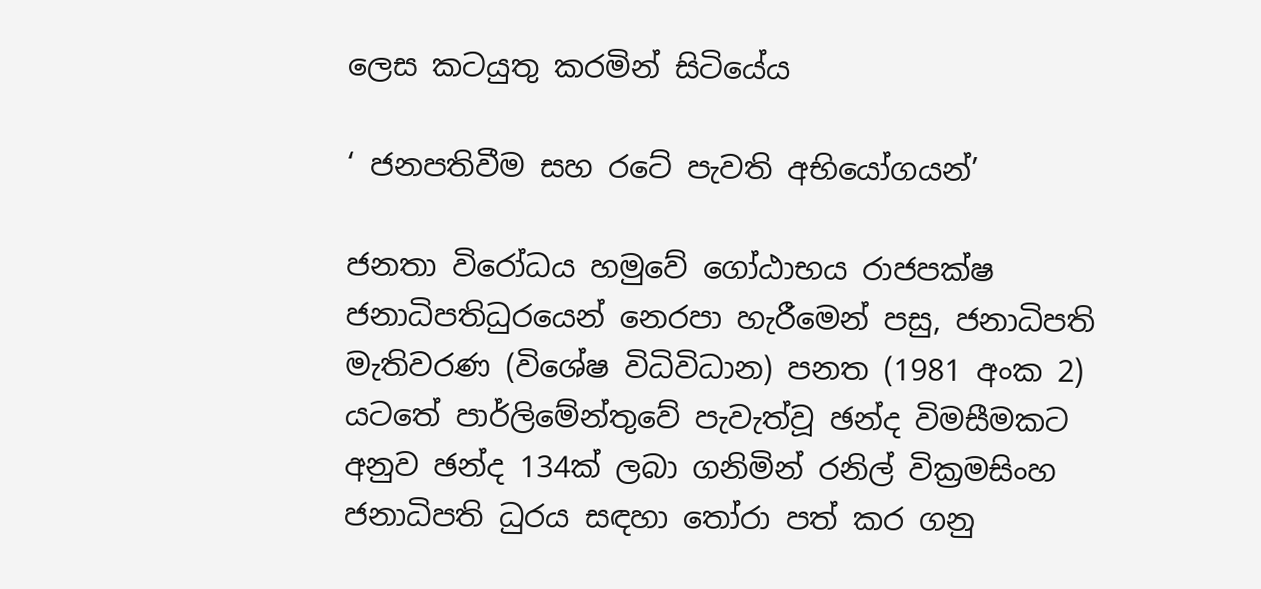ලෙස කටයුතු කරමින් සිටියේය

‘ ජනපතිවීම සහ රටේ පැවති අභියෝගයන්’

ජනතා විරෝධය හමුවේ ගෝඨාභය රාජපක්ෂ ජනාධිපතිධුරයෙන් නෙරපා හැරීමෙන් පසු, ජනාධිපති මැතිවරණ (විශේෂ විධිවිධාන) පනත (1981 අංක 2) යටතේ පාර්ලිමේන්තුවේ පැවැත්වූ ඡන්ද විමසීමකට අනුව ඡන්ද 134ක් ලබා ගනිමින් රනිල් වික්‍රමසිංහ ජනාධිපති ධුරය සඳහා තෝරා පත් කර ගනු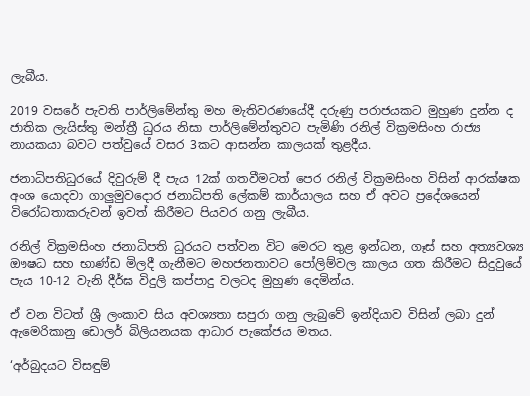ලැබීය.

2019 වසරේ පැවති පාර්ලිමේන්තු මහ මැතිවරණයේදී දරුණු පරාජයකට මුහුණ දුන්න ද ජාතික ලැයිස්තු මන්ත්‍රී ධුරය නිසා පාර්ලිමේන්තුවට පැමිණි රනිල් වික්‍රමසිංහ රාජ්‍ය නායකයා බවට පත්වුයේ වසර 3කට ආසන්න කාලයක් තුළදීය.

ජනාධිපතිධුරයේ දිවුරුම් දී පැය 12ක් ගතවීමටත් පෙර රනිල් වික්‍රමසිංහ විසින් ආරක්ෂක අංශ යොදවා ගාලුමුවදොර ජනාධිපති ලේකම් කාර්යාලය සහ ඒ අවට ප්‍රදේශයෙන් විරෝධතාකරුවන් ඉවත් කිරීමට පියවර ගනු ලැබීය.

රනිල් වික්‍රමසිංහ ජනාධිපති ධුරයට පත්වන විට මෙරට තුළ ඉන්ධන, ගෑස් සහ අත්‍යවශ්‍ය ඖෂධ සහ භාණ්ඩ මිලදී ගැනීමට මහජනතාවට පෝලිම්වල කාලය ගත කිරීමට සිදුවුයේ පැය 10-12 වැනි දීර්ඝ විදුලි කප්පාදු වලටද මුහුණ දෙමින්ය.

ඒ වන විටත් ශ්‍රී ලංකාව සිය අවශ්‍යතා සපුරා ගනු ලැබුවේ ඉන්දියාව විසින් ලබා දුන් ඇමෙරිකානු ඩොලර් බිලියනයක ආධාර පැකේජය මතය.

‘අර්බුදයට විසඳුම්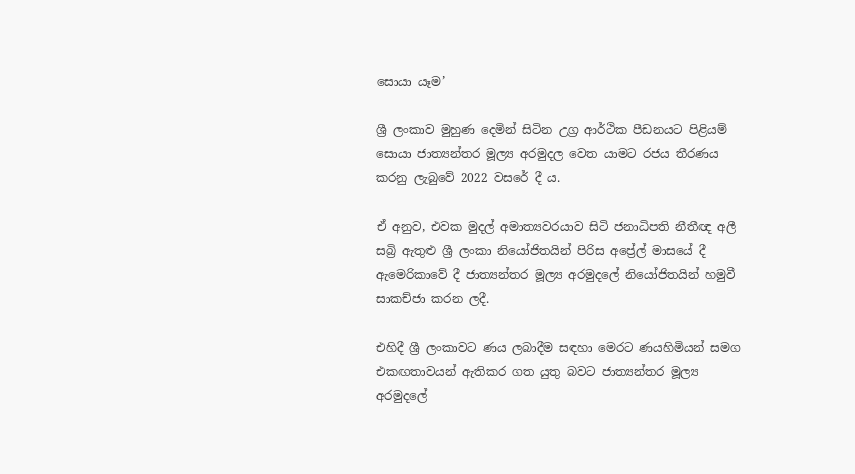සොයා යෑම’

ශ්‍රී ලංකාව මුහුණ දෙමින් සිටින උග්‍ර ආර්ථික පීඩනයට පිළියම් සොයා ජාත්‍යන්තර මූල්‍ය අරමුදල වෙත යාමට රජය තීරණය කරනු ලැබුවේ 2022 වසරේ දී ය.

ඒ අනුව, එවක මුදල් අමාත්‍යවරයාව සිටි ජනාධිපති නීතීඥ අලී සබ්‍රි ඇතුළු ශ්‍රී ලංකා නියෝජිතයින් පිරිස අප්‍රේල් මාසයේ දී ඇමෙරිකාවේ දී ජාත්‍යන්තර මූල්‍ය අරමුදලේ නියෝජිතයින් හමුවී සාකච්ජා කරන ලදී.

එහිදී ශ්‍රී ලංකාවට ණය ලබාදීම සඳහා මෙරට ණයහිමියන් සමග එකඟතාවයන් ඇතිකර ගත යුතු බවට ජාත්‍යන්තර මූල්‍ය අරමුදලේ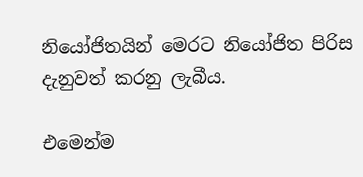නියෝජිතයින් මෙරට නියෝජිත පිරිස දැනුවත් කරනු ලැබීය.

එමෙන්ම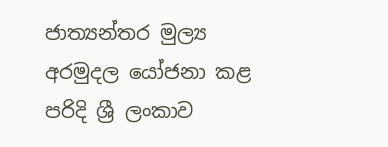ජාත්‍යන්තර මුල්‍ය අරමුදල යෝජනා කළ පරිදි ශ්‍රී ලංකාව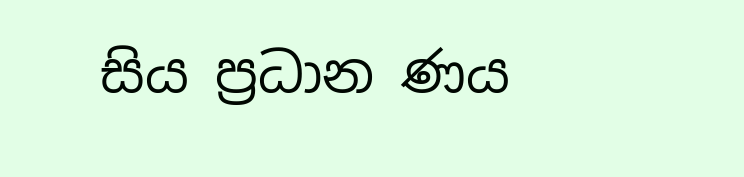සිය ප්‍රධාන ණය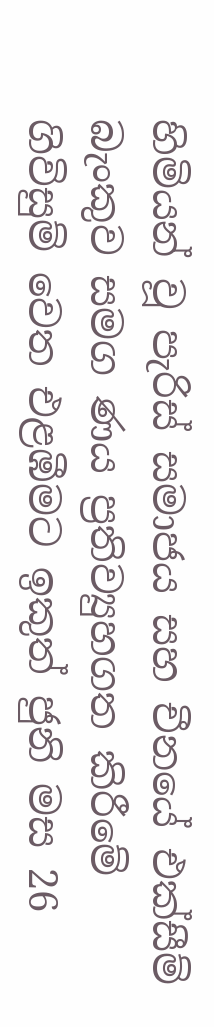හිමියන් වූ පැරිස් සමාජය සහ චීනයේ එක්සීම් බැංකුව සමග ණය ප්‍රතිව්‍යුහගත කිරීමේ ගිවිසුම් වෙත එළඹීමට ඉකුත් ජුනි මස 26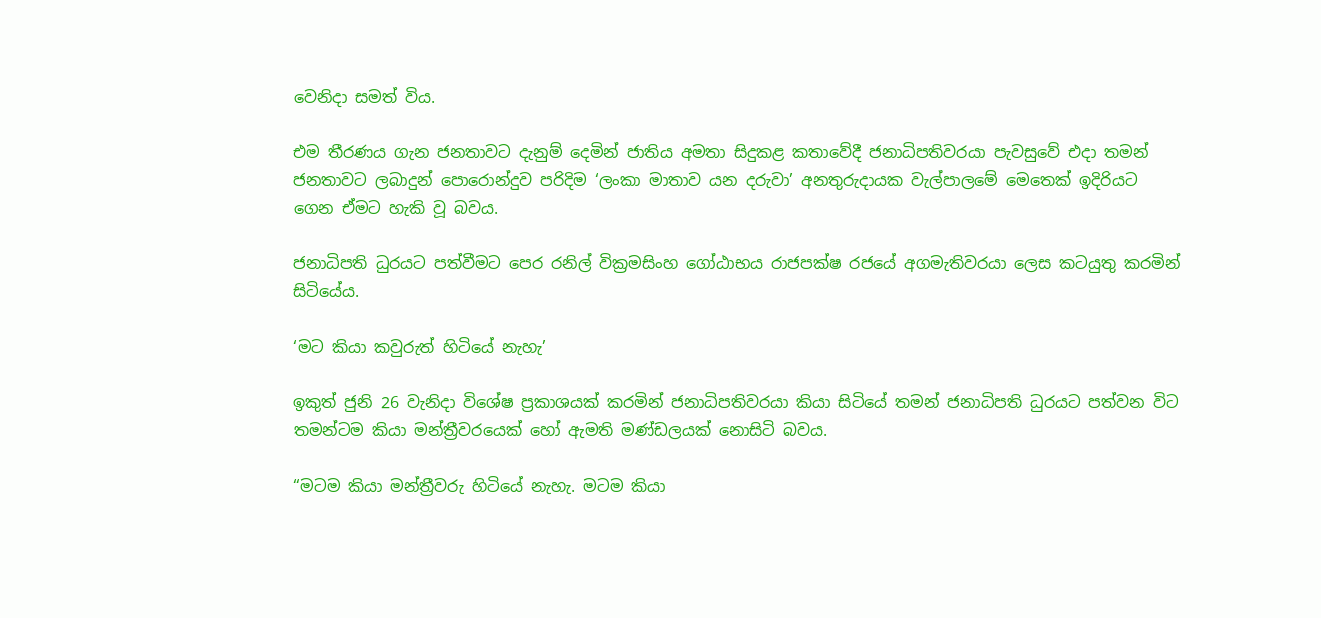වෙනිදා සමත් විය.

එම තීරණය ගැන ජනතාවට දැනුම් දෙමින් ජාතිය අමතා සිදුකළ කතාවේදී ජනාධිපතිවරයා පැවසුවේ එදා තමන් ජනතාවට ලබාදුන් පොරොන්දුව පරිදිම ‘ලංකා මාතාව යන දරුවා’ අනතුරුදායක වැල්පාලමේ මෙතෙක් ඉදිරියට ගෙන ඒමට හැකි වූ බවය.

ජනාධිපති ධුරයට පත්වීමට පෙර රනිල් වික්‍රමසිංහ ගෝඨාභය රාජපක්ෂ රජයේ අගමැතිවරයා ලෙස කටයුතු කරමින් සිටියේය.

‘මට කියා කවුරුත් හිටියේ නැහැ’

ඉකුත් ජුනි 26 වැනිදා විශේෂ ප්‍රකාශයක් කරමින් ජනාධිපතිවරයා කියා සිටියේ තමන් ජනාධිපති ධුරයට පත්වන විට තමන්ටම කියා මන්ත්‍රීවරයෙක් හෝ ඇමති මණ්ඩලයක් නොසිටි බවය.

“මටම කියා මන්ත්‍රීවරු හිටියේ නැහැ. මටම කියා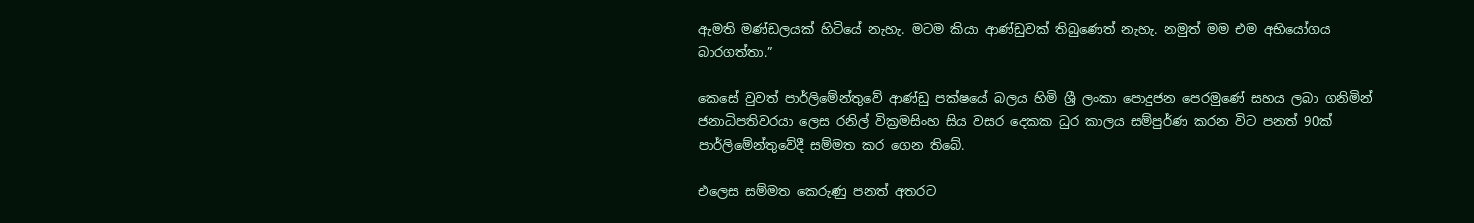ඇමති මණ්ඩලයක් හිටියේ නැහැ. මටම කියා ආණ්ඩුවක් තිබුණෙත් නැහැ. නමුත් මම එම අභියෝගය බාරගත්තා.”

කෙසේ වුවත් පාර්ලිමේන්තුවේ ආණ්ඩු පක්ෂයේ බලය හිමි ශ්‍රී ලංකා පොදුජන පෙරමුණේ සහය ලබා ගනිමින් ජනාධිපතිවරයා ලෙස රනිල් වික්‍රමසිංහ සිය වසර දෙකක ධුර කාලය සම්පුර්ණ කරන විට පනත් 90ක් පාර්ලිමේන්තුවේදී සම්මත කර ගෙන තිබේ.

එලෙස සම්මත කෙරුණු පනත් අතරට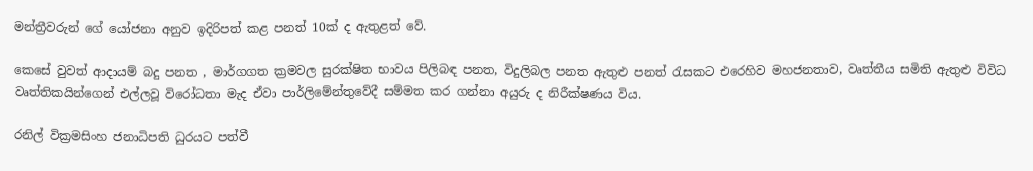මන්ත්‍රීවරුන් ගේ යෝජනා අනුව ඉදිරිපත් කළ පනත් 10ක් ද ඇතුළත් වේ.

කෙසේ වුවත් ආදායම් බදු පනත , මාර්ගගත ක්‍රමවල සුරක්ෂිත භාවය පිලිබඳ පනත, විදුලිබල පනත ඇතුළු පනත් රැසකට එරෙහිව මහජනතාව, වෘත්තීය සමිති ඇතුළු විවිධ වෘත්තිකයින්ගෙන් එල්ලවූ විරෝධතා මැද ඒවා පාර්ලිමේන්තුවේදී සම්මත කර ගන්නා අයුරු ද නිරීක්ෂණය විය.

රනිල් වික්‍රමසිංහ ජනාධිපති ධුරයට පත්වී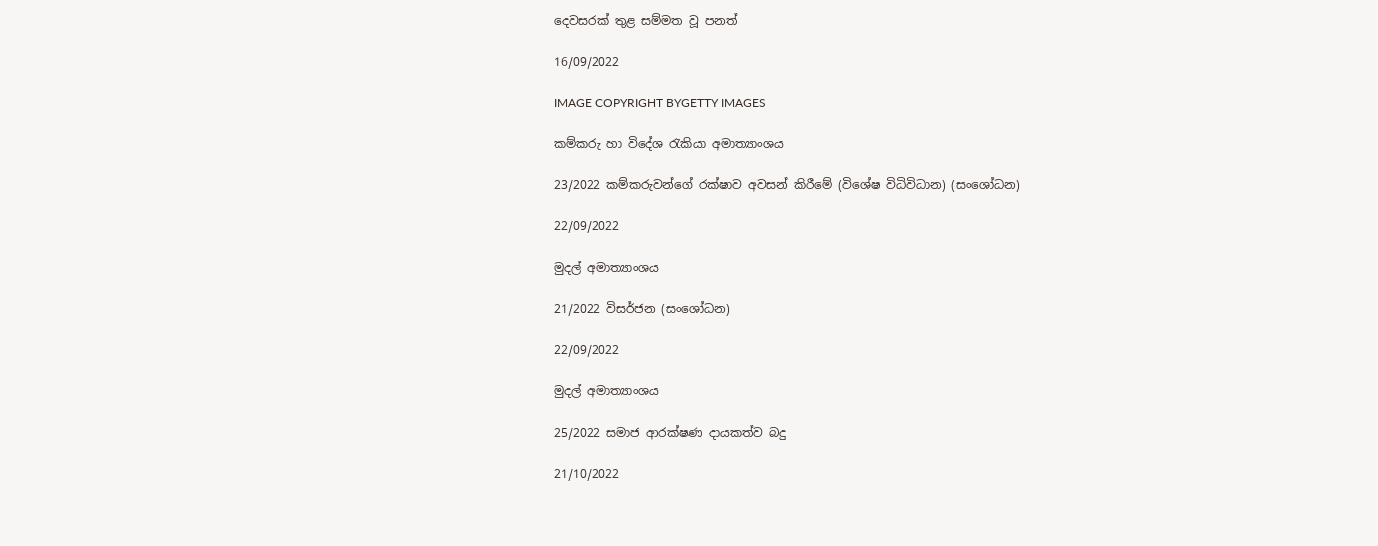දෙවසරක් තුළ සම්මත වූ පනත්

16/09/2022

IMAGE COPYRIGHT BYGETTY IMAGES

කම්කරු හා විදේශ රැකියා අමාත්‍යාංශය

23/2022 කම්කරුවන්ගේ රක්ෂාව අවසන් කිරීමේ (විශේෂ විධිවිධාන) (සංශෝධන)

22/09/2022

මුදල් අමාත්‍යාංශය

21/2022 විසර්ජන (සංශෝධන)

22/09/2022

මුදල් අමාත්‍යාංශය

25/2022 සමාජ ආරක්ෂණ දායකත්ව බදු

21/10/2022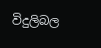විදුලිබල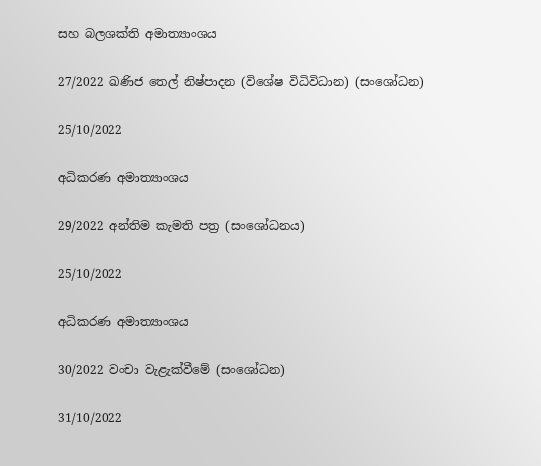සහ බලශක්ති අමාත්‍යාංශය

27/2022 ඛණිජ තෙල් නිෂ්පාදන (විශේෂ විධිවිධාන) (සංශෝධන)

25/10/2022

අධිකරණ අමාත්‍යාංශය

29/2022 අන්තිම කැමති පත්‍ර (සංශෝධනය)

25/10/2022

අධිකරණ අමාත්‍යාංශය

30/2022 වංචා වැළැක්වීමේ (සංශෝධන)

31/10/2022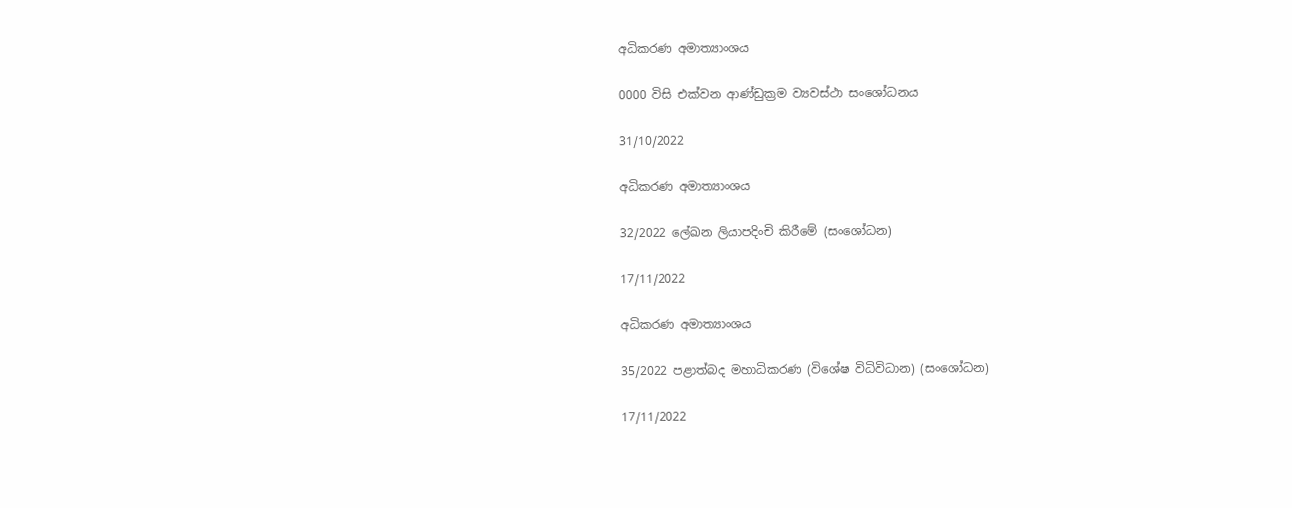අධිකරණ අමාත්‍යාංශය

0000 විසි එක්වන ආණ්ඩුක්‍රම ව්‍යවස්ථා සංශෝධනය

31/10/2022

අධිකරණ අමාත්‍යාංශය

32/2022 ලේඛන ලියාපදිංචි කිරීමේ (සංශෝධන)

17/11/2022

අධිකරණ අමාත්‍යාංශය

35/2022 පළාත්බද මහාධිකරණ (විශේෂ විධිවිධාන) (සංශෝධන)

17/11/2022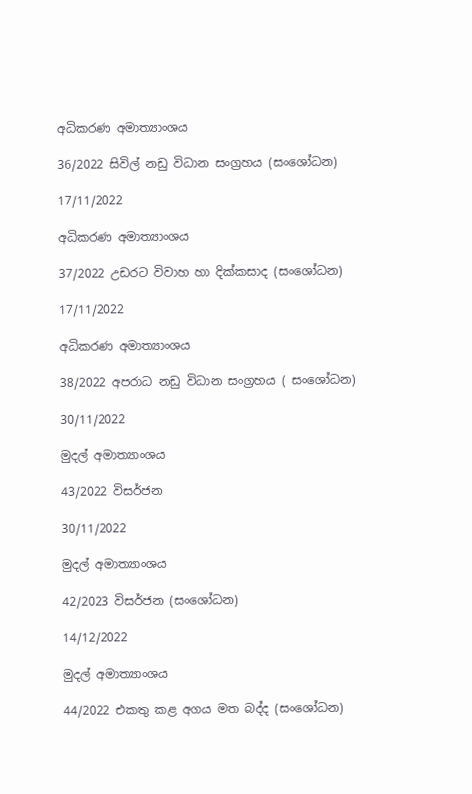අධිකරණ අමාත්‍යාංශය

36/2022 සිවිල් නඩු විධාන සංග්‍රහය (සංශෝධන)

17/11/2022

අධිකරණ අමාත්‍යාංශය

37/2022 උඩරට විවාහ හා දික්කසාද (සංශෝධන)

17/11/2022

අධිකරණ අමාත්‍යාංශය

38/2022 අපරාධ නඩු විධාන සංග්‍රහය ( සංශෝධන)

30/11/2022

මුදල් අමාත්‍යාංශය

43/2022 විසර්ජන

30/11/2022

මුදල් අමාත්‍යාංශය

42/2023 විසර්ජන (සංශෝධන)

14/12/2022

මුදල් අමාත්‍යාංශය

44/2022 එකතු කළ අගය මත බද්ද (සංශෝධන)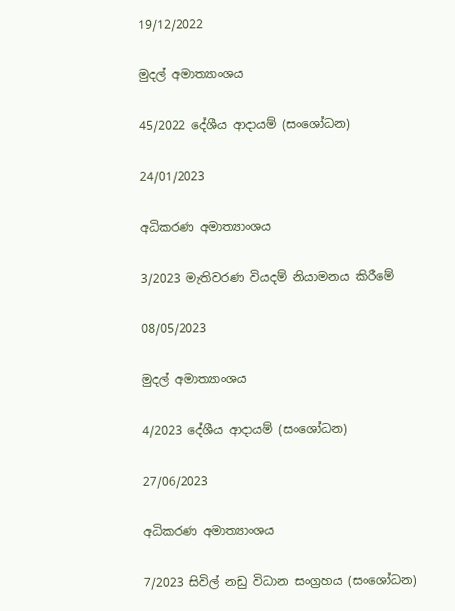19/12/2022

මුදල් අමාත්‍යාංශය

45/2022 දේශීය ආදායම් (සංශෝධන)

24/01/2023

අධිකරණ අමාත්‍යාංශය

3/2023 මැතිවරණ වියදම් නියාමනය කිරීමේ

08/05/2023

මුදල් අමාත්‍යාංශය

4/2023 දේශීය ආදායම් (සංශෝධන)

27/06/2023

අධිකරණ අමාත්‍යාංශය

7/2023 සිවිල් නඩු විධාන සංග්‍රහය (සංශෝධන)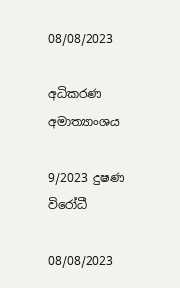08/08/2023

අධිකරණ අමාත්‍යාංශය

9/2023 දුෂණ විරෝධී

08/08/2023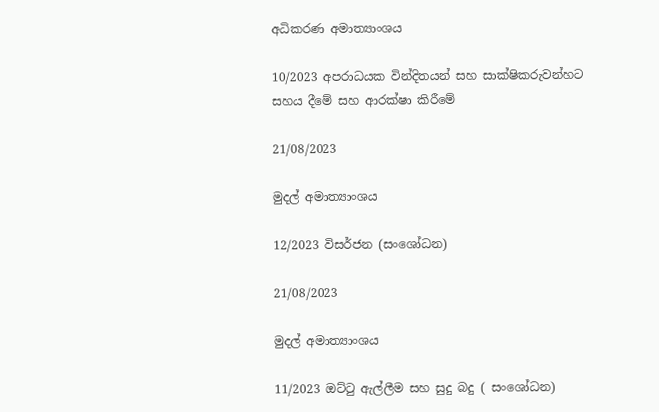අධිකරණ අමාත්‍යාංශය

10/2023 අපරාධයක වින්දිතයන් සහ සාක්ෂිකරුවන්හට සහය දීමේ සහ ආරක්ෂා කිරීමේ

21/08/2023

මුදල් අමාත්‍යාංශය

12/2023 විසර්ජන (සංශෝධන)

21/08/2023

මුදල් අමාත්‍යාංශය

11/2023 ඔට්ටු ඇල්ලීම සහ සුදු බදු ( සංශෝධන)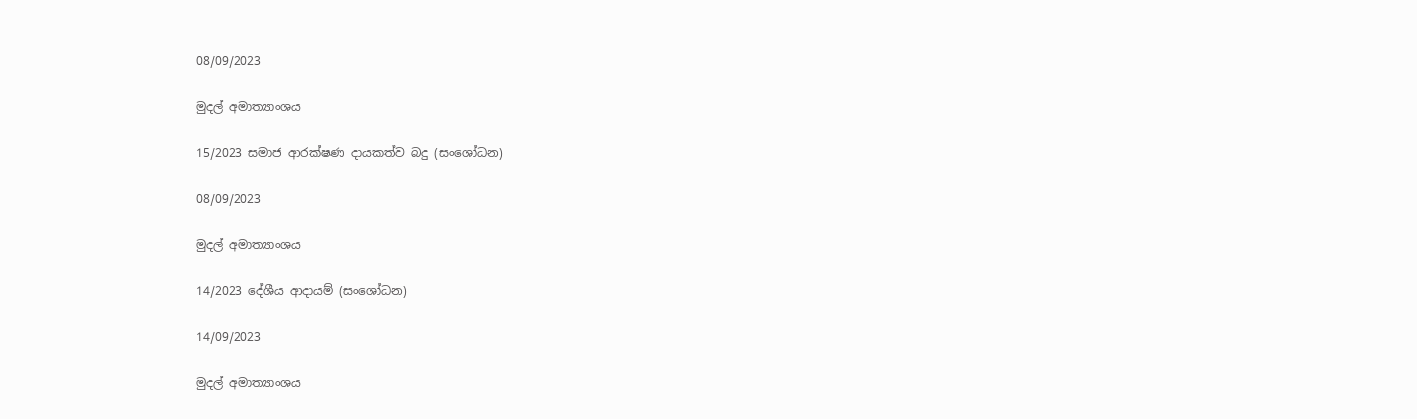08/09/2023

මුදල් අමාත්‍යාංශය

15/2023 සමාජ ආරක්ෂණ දායකත්ව බදු (සංශෝධන)

08/09/2023

මුදල් අමාත්‍යාංශය

14/2023 දේශීය ආදායම් (සංශෝධන)

14/09/2023

මුදල් අමාත්‍යාංශය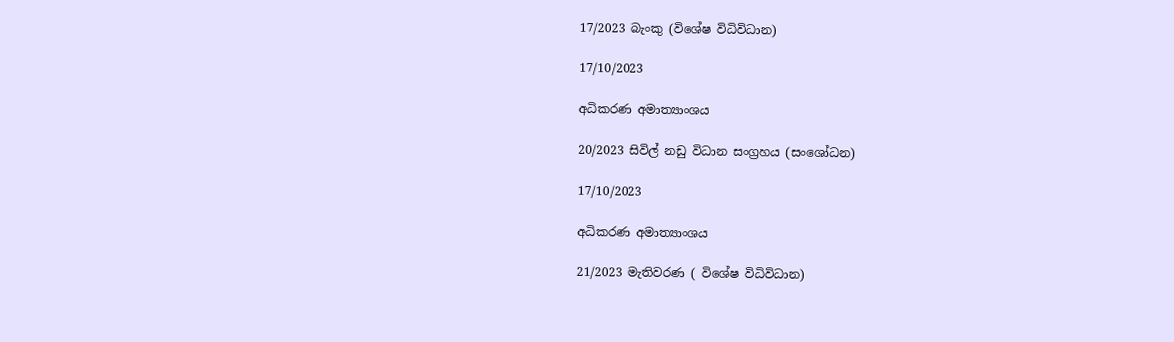17/2023 බැංකු (විශේෂ විධිවිධාන)

17/10/2023

අධිකරණ අමාත්‍යාංශය

20/2023 සිවිල් නඩු විධාන සංග්‍රහය (සංශෝධන)

17/10/2023

අධිකරණ අමාත්‍යාංශය

21/2023 මැතිවරණ ( විශේෂ විධිවිධාන)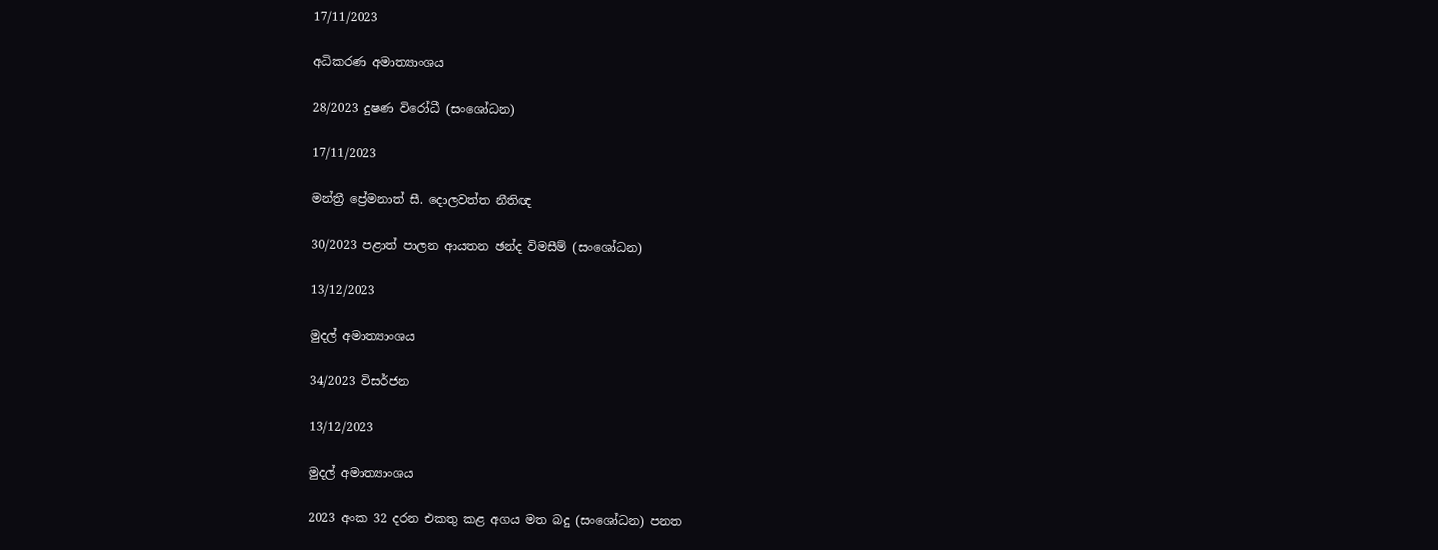17/11/2023

අධිකරණ අමාත්‍යාංශය

28/2023 දුෂණ විරෝධී (සංශෝධන)

17/11/2023

මන්ත්‍රී ප්‍රේමනාත් සී. දොලවත්ත නීතිඥ

30/2023 පළාත් පාලන ආයතන ඡන්ද විමසීම් (සංශෝධන)

13/12/2023

මුදල් අමාත්‍යාංශය

34/2023 විසර්ජන

13/12/2023

මුදල් අමාත්‍යාංශය

2023 අංක 32 දරන එකතු කළ අගය මත බදු (සංශෝධන) පනත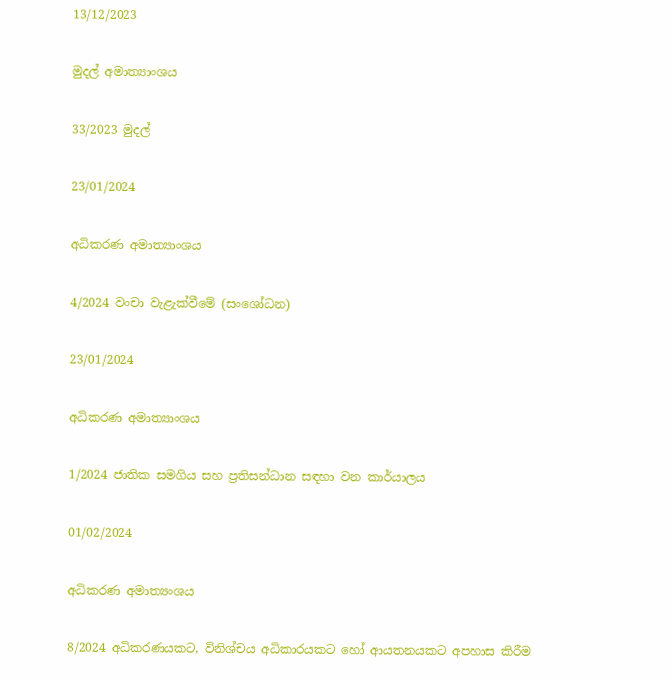13/12/2023

මුදල් අමාත්‍යාංශය

33/2023 මුදල්

23/01/2024

අධිකරණ අමාත්‍යාංශය

4/2024 වංචා වැළැක්වීමේ (සංශෝධන)

23/01/2024

අධිකරණ අමාත්‍යාංශය

1/2024 ජාතික සමගිය සහ ප්‍රතිසන්ධාන සඳහා වන කාර්යාලය

01/02/2024

අධිකරණ අමාත්‍යංශය

8/2024 අධිකරණයකට, විනිශ්චය අධිකාරයකට හෝ ආයතනයකට අපහාස කිරීම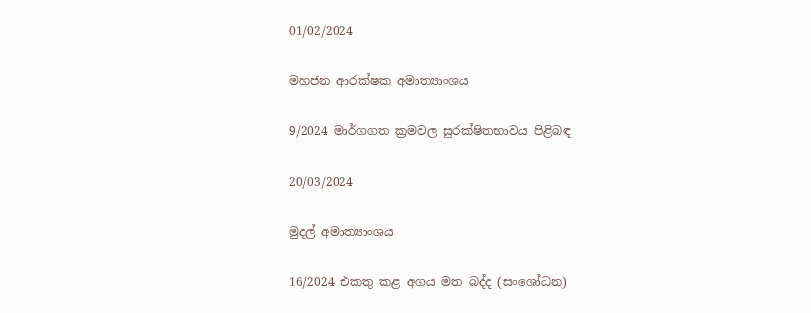01/02/2024

මහජන ආරක්ෂක අමාත්‍යාංශය

9/2024 මාර්ගගත ක්‍රමවල සුරක්ෂිතභාවය පිළිබඳ

20/03/2024

මුදල් අමාත්‍යාංශය

16/2024 එකතු කළ අගය මත බද්ද (සංශෝධන)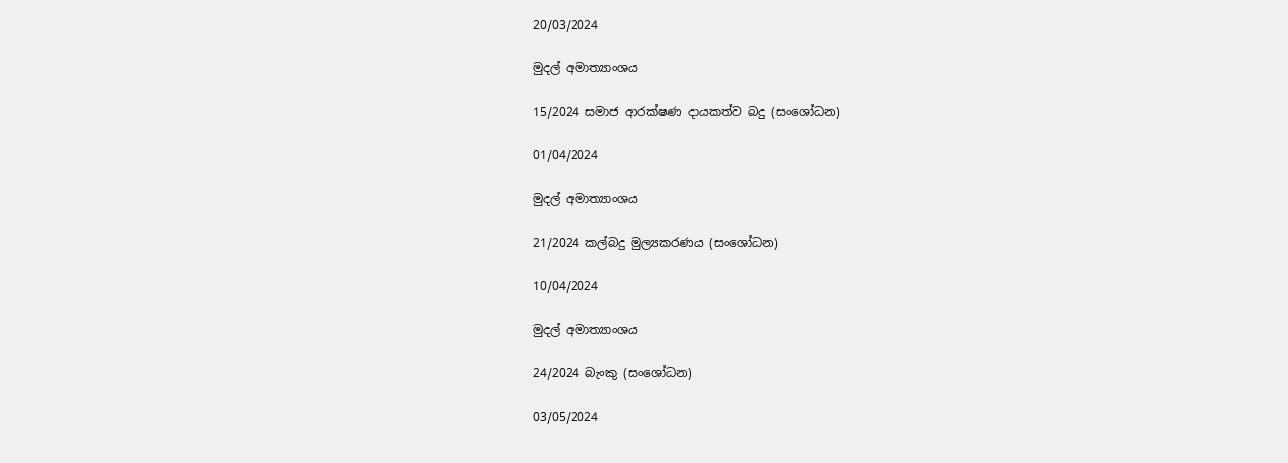20/03/2024

මුදල් අමාත්‍යාංශය

15/2024 සමාජ ආරක්ෂණ දායකත්ව බදු (සංශෝධන)

01/04/2024

මුදල් අමාත්‍යාංශය

21/2024 කල්බදු මුල්‍යකරණය (සංශෝධන)

10/04/2024

මුදල් අමාත්‍යාංශය

24/2024 බැංකු (සංශෝධන)

03/05/2024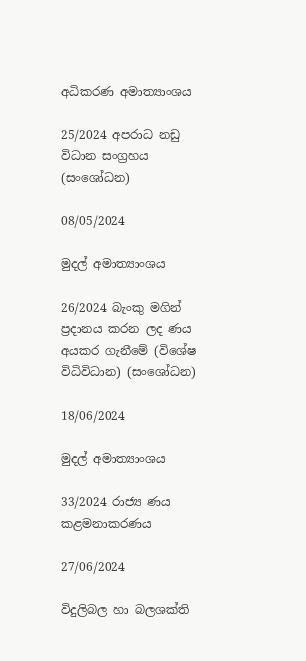අධිකරණ අමාත්‍යාංශය

25/2024 අපරාධ නඩු විධාන සංග්‍රහය (සංශෝධන)

08/05/2024

මුදල් අමාත්‍යාංශය

26/2024 බැංකු මගින් ප්‍රදානය කරන ලද ණය අයකර ගැනීමේ (විශේෂ විධිවිධාන) (සංශෝධන)

18/06/2024

මුදල් අමාත්‍යාංශය

33/2024 රාජ්‍ය ණය කළමනාකරණය

27/06/2024

විදුලිබල හා බලශක්ති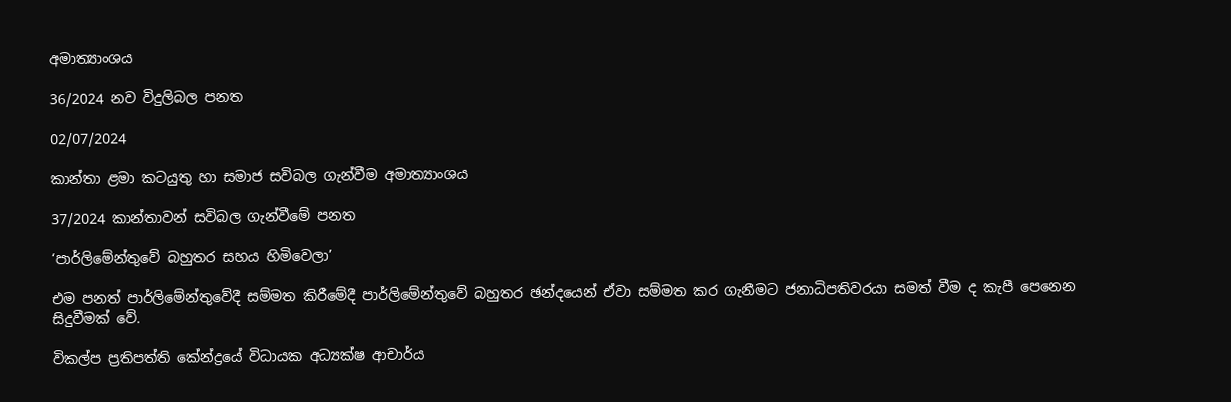අමාත්‍යාංශය

36/2024 නව විදුලිබල පනත

02/07/2024

කාන්තා ළමා කටයුතු හා සමාජ සවිබල ගැන්වීම අමාත්‍යාංශය

37/2024 කාන්තාවන් සවිබල ගැන්වීමේ පනත

‘පාර්ලිමේන්තුවේ බහුතර සහය හිමිවෙලා’

එම පනත් පාර්ලිමේන්තුවේදී සම්මත කිරීමේදී පාර්ලිමේන්තුවේ බහුතර ඡන්දයෙන් ඒවා සම්මත කර ගැනීමට ජනාධිපතිවරයා සමත් වීම ද කැපී පෙනෙන සිදුවීමක් වේ.

විකල්ප ප්‍රතිපත්ති කේන්ද්‍රයේ විධායක අධ්‍යක්ෂ ආචාර්ය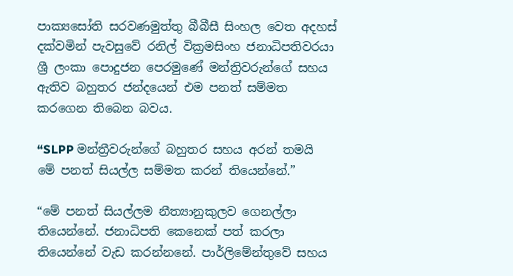පාක්‍යසෝති සරවණමුත්තු බීබීසී සිංහල වෙත අදහස් දක්වමින් පැවසුවේ රනිල් වික්‍රමසිංහ ජනාධිපතිවරයා ශ්‍රී ලංකා පොදුජන පෙරමුණේ මන්ත්‍රිවරුන්ගේ සහය ඇතිව බහුතර ජන්දයෙන් එම පනත් සම්මත කරගෙන තිබෙන බවය.

“SLPP මන්ත්‍රීවරුන්ගේ බහුතර සහය අරන් තමයි මේ පනත් සියල්ල සම්මත කරන් තියෙන්නේ.”

“මේ පනත් සියල්ලම නීත්‍යානුකුලව ගෙනල්ලා තියෙන්නේ. ජනාධිපති කෙනෙක් පත් කරලා තියෙන්නේ වැඩ කරන්නනේ. පාර්ලිමේන්තුවේ සහය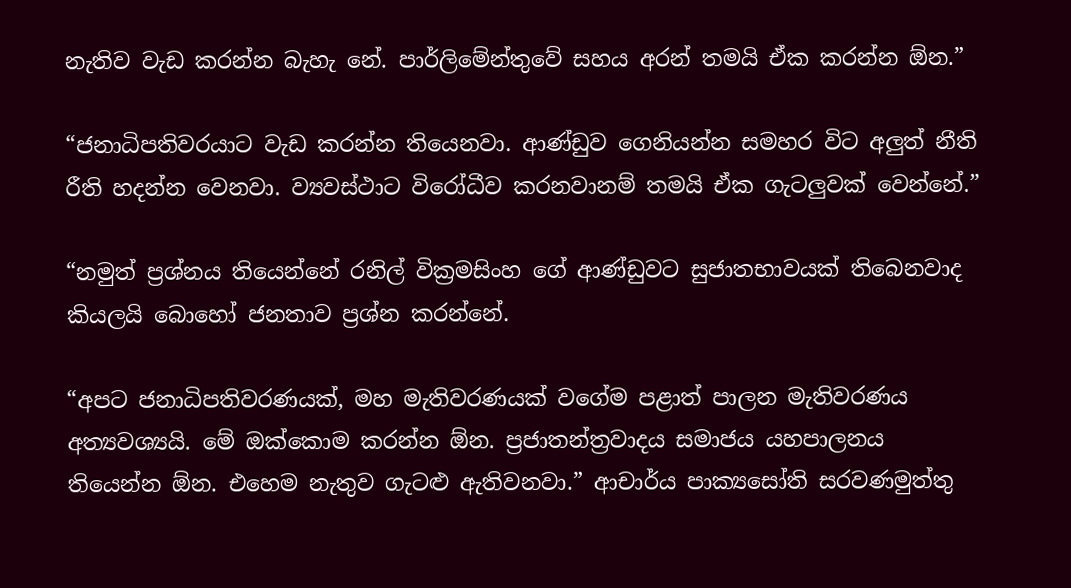නැතිව වැඩ කරන්න බැහැ නේ. පාර්ලිමේන්තුවේ සහය අරන් තමයි ඒක කරන්න ඕන.”

“ජනාධිපතිවරයාට වැඩ කරන්න තියෙනවා. ආණ්ඩුව ගෙනියන්න සමහර විට අලුත් නීති රීති හදන්න වෙනවා. ව්‍යවස්ථාට විරෝධීව කරනවානම් තමයි ඒක ගැටලුවක් වෙන්නේ.”

“නමුත් ප්‍රශ්නය තියෙන්නේ රනිල් වික්‍රමසිංහ ගේ ආණ්ඩුවට සුජාතභාවයක්‌ තිබෙනවාද කියලයි බොහෝ ජනතාව ප්‍රශ්න කරන්නේ.

“අපට ජනාධිපතිවරණයක්, මහ මැතිවරණයක් වගේම පළාත් පාලන මැතිවරණය අත්‍යවශ්‍යයි. මේ ඔක්කොම කරන්න ඕන. ප්‍රජාතන්ත්‍රවාදය සමාජය යහපාලනය තියෙන්න ඕන. එහෙම නැතුව ගැටළු ඇතිවනවා.” ආචාර්ය පාක්‍යසෝති සරවණමුත්තු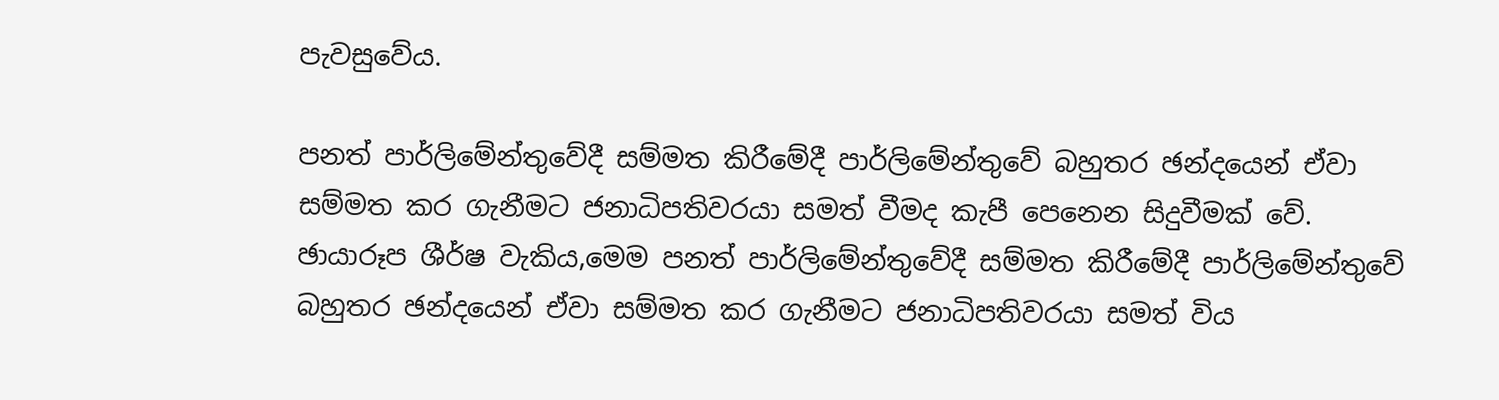පැවසුවේය.

පනත් පාර්ලිමේන්තුවේදී සම්මත කිරීමේදී පාර්ලිමේන්තුවේ බහුතර ඡන්දයෙන් ඒවා සම්මත කර ගැනීමට ජනාධිපතිවරයා සමත් වීමද කැපී පෙනෙන සිදුවීමක් වේ.
ඡායාරූප ශීර්ෂ වැකිය,මෙම පනත් පාර්ලිමේන්තුවේදී සම්මත කිරීමේදී පාර්ලිමේන්තුවේ බහුතර ඡන්දයෙන් ඒවා සම්මත කර ගැනීමට ජනාධිපතිවරයා සමත් විය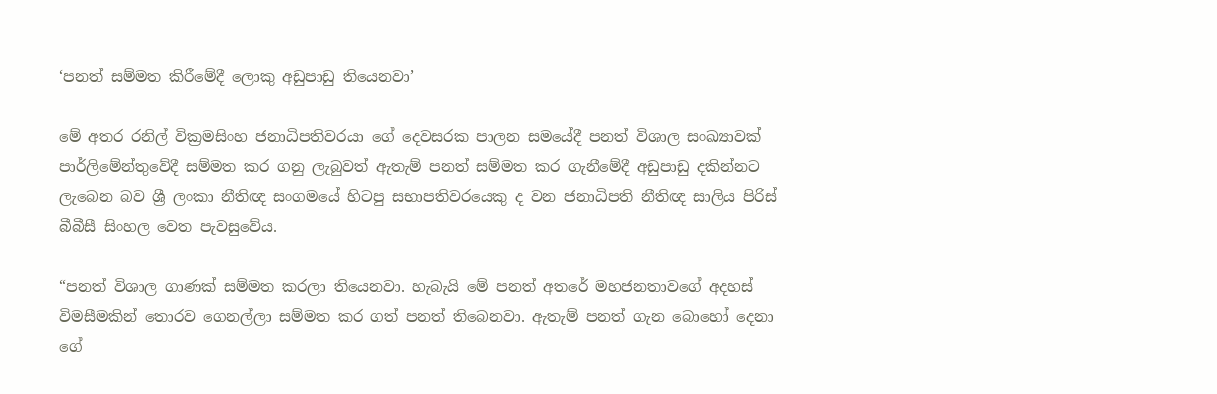‘පනත් සම්මත කිරීමේදී ලොකු අඩුපාඩු තියෙනවා’

මේ අතර රනිල් වික්‍රමසිංහ ජනාධිපතිවරයා ගේ දෙවසරක පාලන සමයේදී පනත් විශාල සංඛ්‍යාවක් පාර්ලිමේන්තුවේදී සම්මත කර ගනු ලැබුවත් ඇතැම් පනත් සම්මත කර ගැනීමේදී අඩුපාඩු දකින්නට ලැබෙන බව ශ්‍රී ලංකා නීතිඥ සංගමයේ හිටපු සභාපතිවරයෙකු ද වන ජනාධිපති නීතිඥ සාලිය පිරිස් බීබීසී සිංහල වෙත පැවසුවේය.

“පනත් විශාල ගාණක් සම්මත කරලා තියෙනවා. හැබැයි මේ පනත් අතරේ මහජනතාවගේ අදහස් විමසීමකින් තොරව ගෙනල්ලා සම්මත කර ගත් පනත් තිබෙනවා. ඇතැම් පනත් ගැන බොහෝ දෙනා ගේ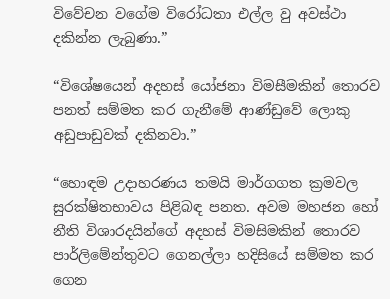විවේචන වගේම විරෝධතා එල්ල වු අවස්ථා දකින්න ලැබුණා.”

“විශේෂයෙන් අදහස් යෝජනා විමසීමකින් තොරව පනත් සම්මත කර ගැනීමේ ආණ්ඩුවේ ලොකු අඩුපාඩුවක් දකිනවා.”

“හොඳම උදාහරණය තමයි මාර්ගගත ක්‍රමවල සුරක්ෂිතභාවය පිළිබඳ පනත. අවම මහජන හෝ නීති විශාරදයින්ගේ අදහස් විමසිමකින් තොරව පාර්ලිමේන්තුවට ගෙනල්ලා හදිසියේ සම්මත කර ගෙන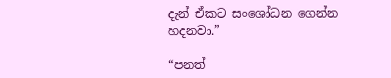දැන් ඒකට සංශෝධන ගෙන්න හදනවා.”

“පනත්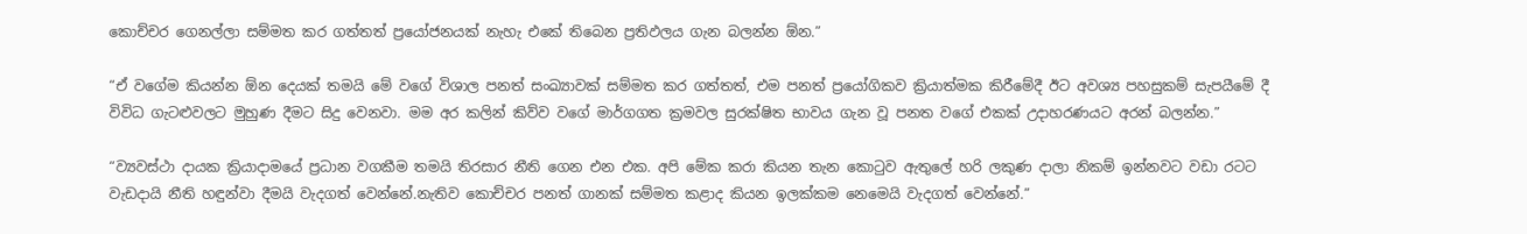කොච්චර ගෙනල්ලා සම්මත කර ගත්තත් ප්‍රයෝජනයක් නැහැ එකේ තිබෙන ප්‍රතිඵලය ගැන බලන්න ඕන.”

“ඒ වගේම කියන්න ඕන දෙයක් තමයි මේ වගේ විශාල පනත් සංඛ්‍යාවක් සම්මත කර ගත්තත්, එම පනත් ප්‍රයෝගිකව ක්‍රියාත්මක කිරීමේදී ඊට අවශ්‍ය පහසුකම් සැපයීමේ දී විවිධ ගැටළුවලට මුහුණ දීමට සිදු වෙනවා. මම අර කලින් කිව්ව වගේ මාර්ගගත ක්‍රමවල සුරක්ෂිත භාවය ගැන වූ පනත වගේ එකක් උදාහරණයට අරන් බලන්න.”

“ව්‍යවස්ථා දායක ක්‍රියාදාමයේ ප්‍රධාන වගකීම තමයි තිරසාර නීති ගෙන එන එක. අපි මේක කරා කියන තැන කොටුව ඇතුලේ හරි ලකුණ දාලා නිකම් ඉන්නවට වඩා රටට වැඩදායි නීති හඳුන්වා දීමයි වැදගත් වෙන්නේ.නැතිව කොච්චර පනත් ගානක් සම්මත කළාද කියන ඉලක්කම නෙමෙයි වැදගත් වෙන්නේ.”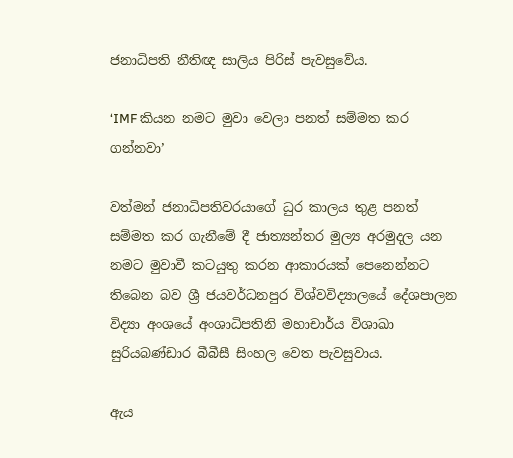ජනාධිපති නීතිඥ සාලිය පිරිස් පැවසුවේය.

‘IMF කියන නමට මුවා වෙලා පනත් සම්මත කර ගන්නවා’

වත්මන් ජනාධිපතිවරයාගේ ධුර කාලය තුළ පනත් සම්මත කර ගැනීමේ දී ජාත්‍යන්තර මුල්‍ය අරමුදල යන නමට මුවාවී කටයුතු කරන ආකාරයක් පෙනෙන්නට තිබෙන බව ශ්‍රී ජයවර්ධනපුර විශ්වවිද්‍යාලයේ දේශපාලන විද්‍යා අංශයේ අංශාධිපතිනි මහාචාර්ය විශාඛා සුරියබණ්ඩාර බීබීසී සිංහල වෙත පැවසුවාය.

ඇය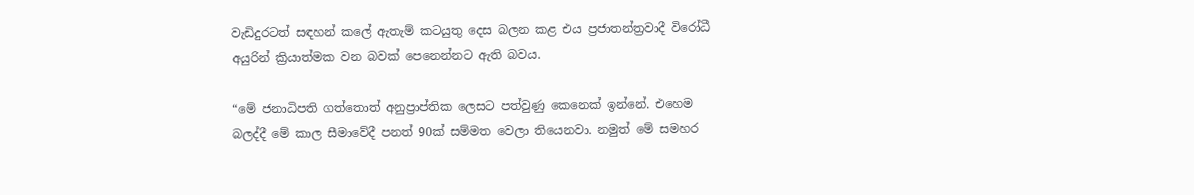වැඩිදුරටත් සඳහන් කලේ ඇතැම් කටයුතු දෙස බලන කළ එය ප්‍රජාතන්ත්‍රවාදී විරෝධී අයුරින් ක්‍රියාත්මක වන බවක් පෙනෙන්නට ඇති බවය.

“මේ ජනාධිපති ගත්තොත් අනුප්‍රාප්තික ලෙසට පත්වුණු කෙනෙක් ඉන්නේ. එහෙම බලද්දී මේ කාල සීමාවේදී පනත් 90ක් සම්මත වෙලා තියෙනවා. නමුත් මේ සමහර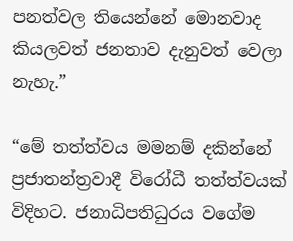පනත්වල තියෙන්නේ මොනවාද කියලවත් ජනතාව දැනුවත් වෙලා නැහැ.”

“මේ තත්ත්වය මමනම් දකින්නේ ප්‍රජාතන්ත්‍රවාදී විරෝධී තත්ත්වයක් විදිහට. ජනාධිපතිධුරය වගේම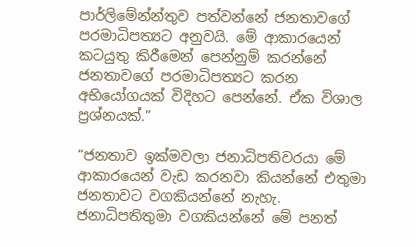පාර්ලිමේන්න්තුව පත්වන්නේ ජනතාවගේ පරමාධිපත්‍යට අනුවයි. මේ ආකාරයෙන් කටයුතු කිරීමෙන් පෙන්නුම් කරන්නේ ජනතාවගේ පරමාධිපත්‍යට කරන අභියෝගයක් විදිහට පෙන්නේ. ඒක විශාල ප්‍රශ්නයක්.”

“ජනතාව ඉක්මවලා ජනාධිපතිවරයා මේ ආකාරයෙන් වැඩ කරනවා කියන්නේ එතුමා ජනතාවට වගකියන්නේ නැහැ. ජනාධිපතිතුමා වගකියන්නේ මේ පනත්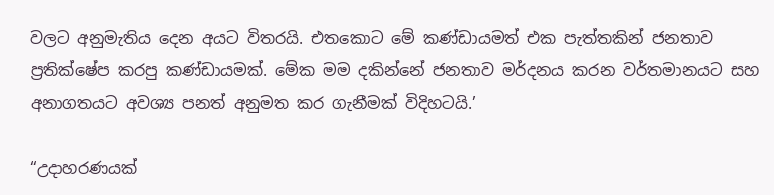වලට අනුමැතිය දෙන අයට විතරයි. එතකොට මේ කණ්ඩායමත් එක පැත්තකින් ජනතාව ප්‍රතික්ෂේප කරපු කණ්ඩායමක්. මේක මම දකින්නේ ජනතාව මර්දනය කරන වර්තමානයට සහ අනාගතයට අවශ්‍ය පනත් අනුමත කර ගැනීමක් විදිහටයි.’

“උදාහරණයක්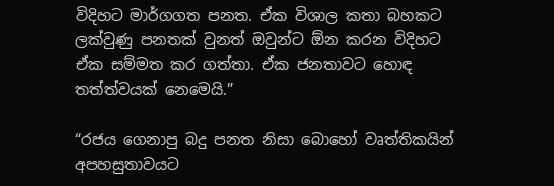විදිහට මාර්ගගත පනත. ඒක විශාල කතා බහකට ලක්වුණු පනතක් වුනත් ඔවුන්ට ඕන කරන විදිහට ඒක සම්මත කර ගත්තා. ඒක ජනතාවට හොඳ තත්ත්වයක් නෙමෙයි.”

“රජය ගෙනාපු බදු පනත නිසා බොහෝ වෘත්තිකයින් අපහසුතාවයට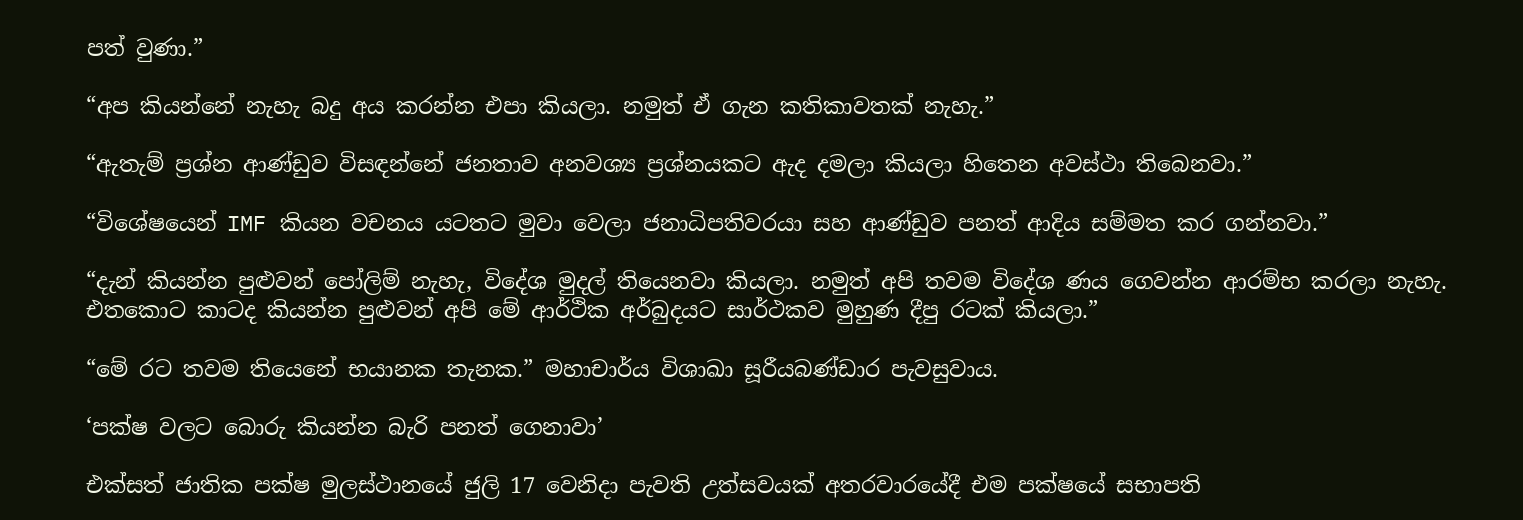පත් වුණා.”

“අප කියන්නේ නැහැ බදු අය කරන්න එපා කියලා. නමුත් ඒ ගැන කතිකාවතක් නැහැ.”

“ඇතැම් ප්‍රශ්න ආණ්ඩුව විසඳන්නේ ජනතාව අනවශ්‍ය ප්‍රශ්නයකට ඇද දමලා කියලා හිතෙන අවස්ථා තිබෙනවා.”

“විශේෂයෙන් IMF කියන වචනය යටතට මුවා වෙලා ජනාධිපතිවරයා සහ ආණ්ඩුව පනත් ආදිය සම්මත කර ගන්නවා.”

“දැන් කියන්න පුළුවන් පෝලිම් නැහැ, විදේශ මුදල් තියෙනවා කියලා. නමුත් අපි තවම විදේශ ණය ගෙවන්න ආරම්භ කරලා නැහැ. එතකොට කාටද කියන්න පුළුවන් අපි මේ ආර්ථික අර්බුදයට සාර්ථකව මුහුණ දීපු රටක් කියලා.”

“මේ රට තවම තියෙනේ භයානක තැනක.” මහාචාර්ය විශාඛා සූරීයබණ්ඩාර පැවසුවාය.

‘පක්ෂ වලට බොරු කියන්න බැරි පනත් ගෙනාවා’

එක්සත් ජාතික පක්ෂ මුලස්ථානයේ ජුලි 17 වෙනිදා පැවති උත්සවයක් අතරවාරයේදී එම පක්ෂයේ සභාපති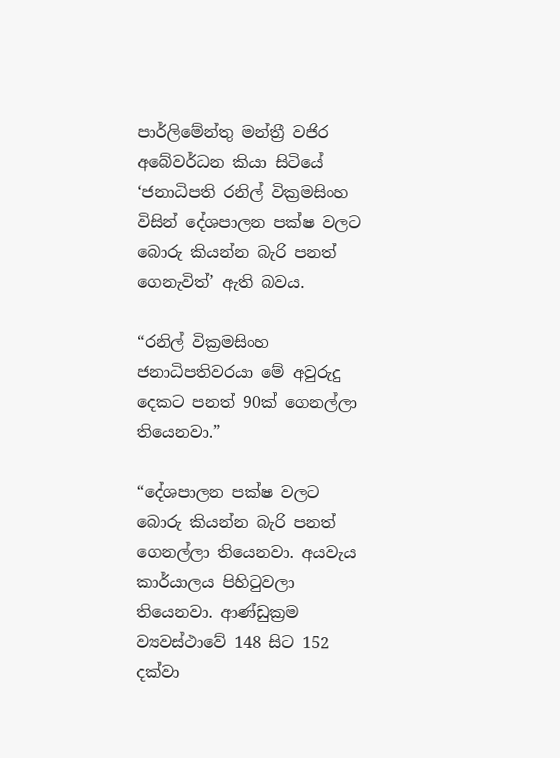පාර්ලිමේන්තු මන්ත්‍රී වජිර අබේවර්ධන කියා සිටියේ ‘ජනාධිපති රනිල් වික්‍රමසිංහ විසින් දේශපාලන පක්ෂ වලට බොරු කියන්න බැරි පනත් ගෙනැවිත්’ ඇති බවය.

“රනිල් වික්‍රමසිංහ ජනාධිපතිවරයා මේ අවුරුදු දෙකට පනත් 90ක් ගෙනල්ලා තියෙනවා.”

“දේශපාලන පක්ෂ වලට බොරු කියන්න බැරි පනත් ගෙනල්ලා තියෙනවා. අයවැය කාර්යාලය පිහිටුවලා තියෙනවා. ආණ්ඩුක්‍රම ව්‍යවස්ථාවේ 148 සිට 152 දක්වා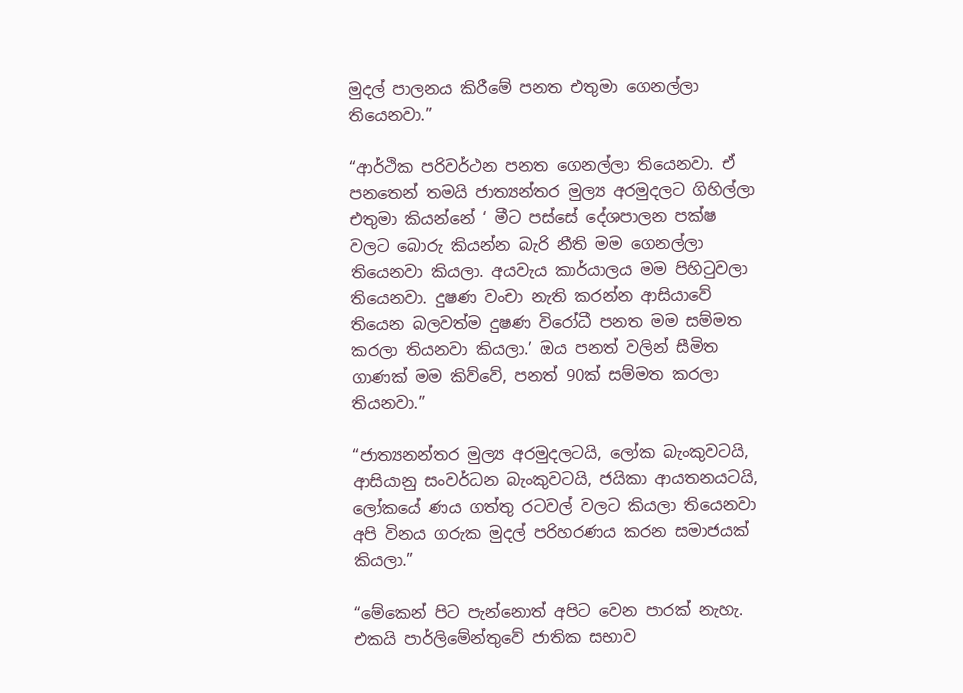මුදල් පාලනය කිරීමේ පනත එතුමා ගෙනල්ලා තියෙනවා.”

“ආර්ථික පරිවර්ථන පනත ගෙනල්ලා තියෙනවා. ඒ පනතෙන් තමයි ජාත්‍යන්තර මුල්‍ය අරමුදලට ගිහිල්ලා එතුමා කියන්නේ ‘ මීට පස්සේ දේශපාලන පක්ෂ වලට බොරු කියන්න බැරි නීති මම ගෙනල්ලා තියෙනවා කියලා. අයවැය කාර්යාලය මම පිහිටුවලා තියෙනවා. දුෂණ වංචා නැති කරන්න ආසියාවේ තියෙන බලවත්ම දුෂණ විරෝධී පනත මම සම්මත කරලා තියනවා කියලා.’ ඔය පනත් වලින් සීමිත ගාණක් මම කිව්වේ, පනත් 90ක් සම්මත කරලා තියනවා.”

“ජාත්‍යනන්තර මුල්‍ය අරමුදලටයි, ලෝක බැංකුවටයි, ආසියානු සංවර්ධන බැංකුවටයි, ජයිකා ආයතනයටයි, ලෝකයේ ණය ගත්තු රටවල් වලට කියලා තියෙනවා අපි විනය ගරුක මුදල් පරිහරණය කරන සමාජයක් කියලා.”

“මේකෙන් පිට පැන්නොත් අපිට වෙන පාරක් නැහැ. එකයි පාර්ලිමේන්තුවේ ජාතික සභාව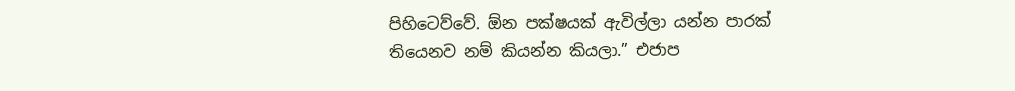පිහිටෙව්වේ. ඕන පක්ෂයක් ඇවිල්ලා යන්න පාරක් තියෙනව නම් කියන්න කියලා.” එජාප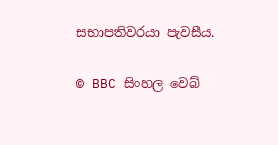සභාපතිවරයා පැවසීය.

© BBC සිංහල වෙබ්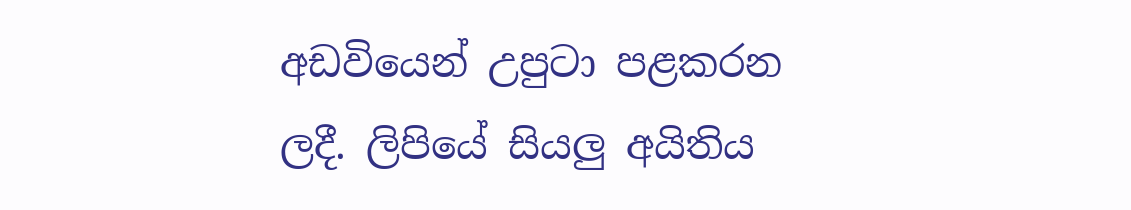අඩවියෙන් උපුටා පළකරන ලදී. ලිපියේ සියලු අයිතිය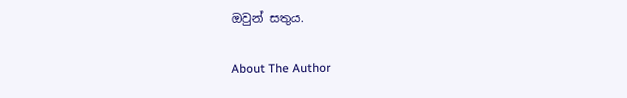ඔවුන් සතුය.

About The Author